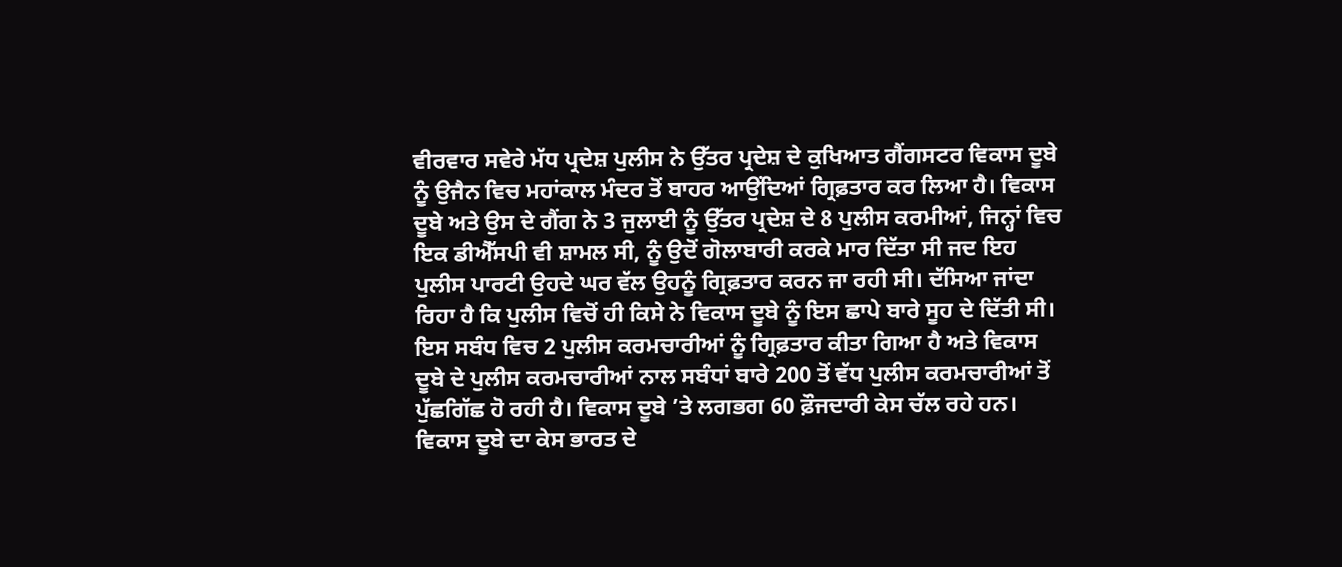ਵੀਰਵਾਰ ਸਵੇਰੇ ਮੱਧ ਪ੍ਰਦੇਸ਼ ਪੁਲੀਸ ਨੇ ਉੱਤਰ ਪ੍ਰਦੇਸ਼ ਦੇ ਕੁਖਿਆਤ ਗੈਂਗਸਟਰ ਵਿਕਾਸ ਦੂਬੇ ਨੂੰ ਉਜੈਨ ਵਿਚ ਮਹਾਂਕਾਲ ਮੰਦਰ ਤੋਂ ਬਾਹਰ ਆਉਂਦਿਆਂ ਗ੍ਰਿਫ਼ਤਾਰ ਕਰ ਲਿਆ ਹੈ। ਵਿਕਾਸ ਦੂਬੇ ਅਤੇ ਉਸ ਦੇ ਗੈਂਗ ਨੇ 3 ਜੁਲਾਈ ਨੂੰ ਉੱਤਰ ਪ੍ਰਦੇਸ਼ ਦੇ 8 ਪੁਲੀਸ ਕਰਮੀਆਂ, ਜਿਨ੍ਹਾਂ ਵਿਚ ਇਕ ਡੀਐੱਸਪੀ ਵੀ ਸ਼ਾਮਲ ਸੀ, ਨੂੰ ਉਦੋਂ ਗੋਲਾਬਾਰੀ ਕਰਕੇ ਮਾਰ ਦਿੱਤਾ ਸੀ ਜਦ ਇਹ ਪੁਲੀਸ ਪਾਰਟੀ ਉਹਦੇ ਘਰ ਵੱਲ ਉਹਨੂੰ ਗ੍ਰਿਫ਼ਤਾਰ ਕਰਨ ਜਾ ਰਹੀ ਸੀ। ਦੱਸਿਆ ਜਾਂਦਾ ਰਿਹਾ ਹੈ ਕਿ ਪੁਲੀਸ ਵਿਚੋਂ ਹੀ ਕਿਸੇ ਨੇ ਵਿਕਾਸ ਦੂਬੇ ਨੂੰ ਇਸ ਛਾਪੇ ਬਾਰੇ ਸੂਹ ਦੇ ਦਿੱਤੀ ਸੀ। ਇਸ ਸਬੰਧ ਵਿਚ 2 ਪੁਲੀਸ ਕਰਮਚਾਰੀਆਂ ਨੂੰ ਗ੍ਰਿਫ਼ਤਾਰ ਕੀਤਾ ਗਿਆ ਹੈ ਅਤੇ ਵਿਕਾਸ ਦੂਬੇ ਦੇ ਪੁਲੀਸ ਕਰਮਚਾਰੀਆਂ ਨਾਲ ਸਬੰਧਾਂ ਬਾਰੇ 200 ਤੋਂ ਵੱਧ ਪੁਲੀਸ ਕਰਮਚਾਰੀਆਂ ਤੋਂ ਪੁੱਛਗਿੱਛ ਹੋ ਰਹੀ ਹੈ। ਵਿਕਾਸ ਦੂਬੇ ’ਤੇ ਲਗਭਗ 60 ਫ਼ੌਜਦਾਰੀ ਕੇਸ ਚੱਲ ਰਹੇ ਹਨ।
ਵਿਕਾਸ ਦੂਬੇ ਦਾ ਕੇਸ ਭਾਰਤ ਦੇ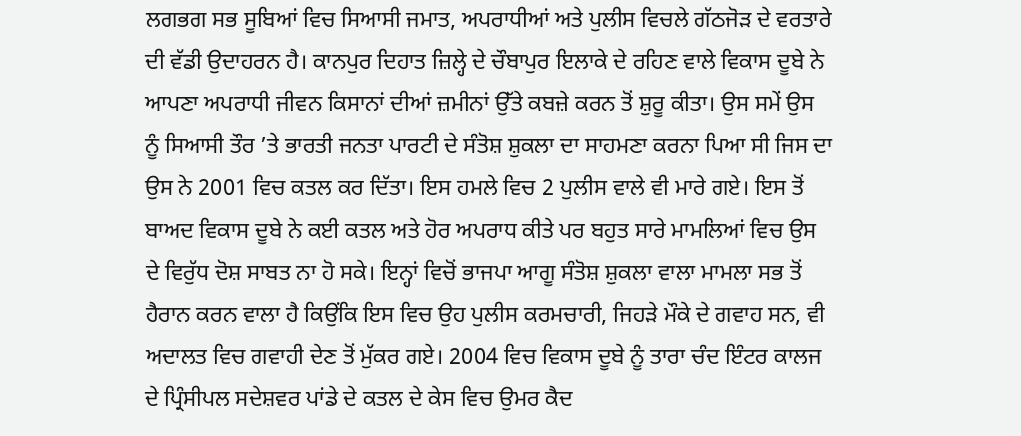ਲਗਭਗ ਸਭ ਸੂਬਿਆਂ ਵਿਚ ਸਿਆਸੀ ਜਮਾਤ, ਅਪਰਾਧੀਆਂ ਅਤੇ ਪੁਲੀਸ ਵਿਚਲੇ ਗੱਠਜੋੜ ਦੇ ਵਰਤਾਰੇ ਦੀ ਵੱਡੀ ਉਦਾਹਰਨ ਹੈ। ਕਾਨਪੁਰ ਦਿਹਾਤ ਜ਼ਿਲ੍ਹੇ ਦੇ ਚੌਬਾਪੁਰ ਇਲਾਕੇ ਦੇ ਰਹਿਣ ਵਾਲੇ ਵਿਕਾਸ ਦੂਬੇ ਨੇ ਆਪਣਾ ਅਪਰਾਧੀ ਜੀਵਨ ਕਿਸਾਨਾਂ ਦੀਆਂ ਜ਼ਮੀਨਾਂ ਉੱਤੇ ਕਬਜ਼ੇ ਕਰਨ ਤੋਂ ਸ਼ੁਰੂ ਕੀਤਾ। ਉਸ ਸਮੇਂ ਉਸ ਨੂੰ ਸਿਆਸੀ ਤੌਰ ’ਤੇ ਭਾਰਤੀ ਜਨਤਾ ਪਾਰਟੀ ਦੇ ਸੰਤੋਸ਼ ਸ਼ੁਕਲਾ ਦਾ ਸਾਹਮਣਾ ਕਰਨਾ ਪਿਆ ਸੀ ਜਿਸ ਦਾ ਉਸ ਨੇ 2001 ਵਿਚ ਕਤਲ ਕਰ ਦਿੱਤਾ। ਇਸ ਹਮਲੇ ਵਿਚ 2 ਪੁਲੀਸ ਵਾਲੇ ਵੀ ਮਾਰੇ ਗਏ। ਇਸ ਤੋਂ ਬਾਅਦ ਵਿਕਾਸ ਦੂਬੇ ਨੇ ਕਈ ਕਤਲ ਅਤੇ ਹੋਰ ਅਪਰਾਧ ਕੀਤੇ ਪਰ ਬਹੁਤ ਸਾਰੇ ਮਾਮਲਿਆਂ ਵਿਚ ਉਸ ਦੇ ਵਿਰੁੱਧ ਦੋਸ਼ ਸਾਬਤ ਨਾ ਹੋ ਸਕੇ। ਇਨ੍ਹਾਂ ਵਿਚੋਂ ਭਾਜਪਾ ਆਗੂ ਸੰਤੋਸ਼ ਸ਼ੁਕਲਾ ਵਾਲਾ ਮਾਮਲਾ ਸਭ ਤੋਂ ਹੈਰਾਨ ਕਰਨ ਵਾਲਾ ਹੈ ਕਿਉਂਕਿ ਇਸ ਵਿਚ ਉਹ ਪੁਲੀਸ ਕਰਮਚਾਰੀ, ਜਿਹੜੇ ਮੌਕੇ ਦੇ ਗਵਾਹ ਸਨ, ਵੀ ਅਦਾਲਤ ਵਿਚ ਗਵਾਹੀ ਦੇਣ ਤੋਂ ਮੁੱਕਰ ਗਏ। 2004 ਵਿਚ ਵਿਕਾਸ ਦੂਬੇ ਨੂੰ ਤਾਰਾ ਚੰਦ ਇੰਟਰ ਕਾਲਜ ਦੇ ਪ੍ਰਿੰਸੀਪਲ ਸਦੇਸ਼ਵਰ ਪਾਂਡੇ ਦੇ ਕਤਲ ਦੇ ਕੇਸ ਵਿਚ ਉਮਰ ਕੈਦ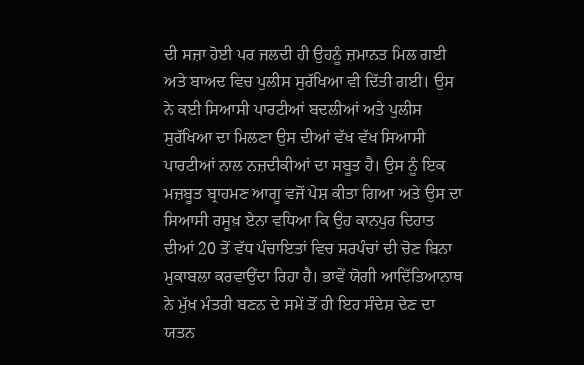ਦੀ ਸਜ਼ਾ ਹੋਈ ਪਰ ਜਲਦੀ ਹੀ ਉਹਨੂੰ ਜ਼ਮਾਨਤ ਮਿਲ ਗਈ ਅਤੇ ਬਾਅਦ ਵਿਚ ਪੁਲੀਸ ਸੁਰੱਖਿਆ ਵੀ ਦਿੱਤੀ ਗਈ। ਉਸ ਨੇ ਕਈ ਸਿਆਸੀ ਪਾਰਟੀਆਂ ਬਦਲੀਆਂ ਅਤੇ ਪੁਲੀਸ ਸੁਰੱਖਿਆ ਦਾ ਮਿਲਣਾ ਉਸ ਦੀਆਂ ਵੱਖ ਵੱਖ ਸਿਆਸੀ ਪਾਰਟੀਆਂ ਨਾਲ ਨਜ਼ਦੀਕੀਆਂ ਦਾ ਸਬੂਤ ਹੈ। ਉਸ ਨੂੰ ਇਕ ਮਜ਼ਬੂਤ ਬ੍ਰਾਹਮਣ ਆਗੂ ਵਜੋਂ ਪੇਸ਼ ਕੀਤਾ ਗਿਆ ਅਤੇ ਉਸ ਦਾ ਸਿਆਸੀ ਰਸੂਖ਼ ਏਨਾ ਵਧਿਆ ਕਿ ਉਹ ਕਾਨਪੁਰ ਦਿਹਾਤ ਦੀਆਂ 20 ਤੋਂ ਵੱਧ ਪੰਚਾਇਤਾਂ ਵਿਚ ਸਰਪੰਚਾਂ ਦੀ ਚੋਣ ਬਿਨਾ ਮੁਕਾਬਲਾ ਕਰਵਾਉਂਦਾ ਰਿਹਾ ਹੈ। ਭਾਵੇਂ ਯੋਗੀ ਆਦਿੱਤਿਆਨਾਥ ਨੇ ਮੁੱਖ ਮੰਤਰੀ ਬਣਨ ਦੇ ਸਮੇਂ ਤੋਂ ਹੀ ਇਹ ਸੰਦੇਸ਼ ਦੇਣ ਦਾ ਯਤਨ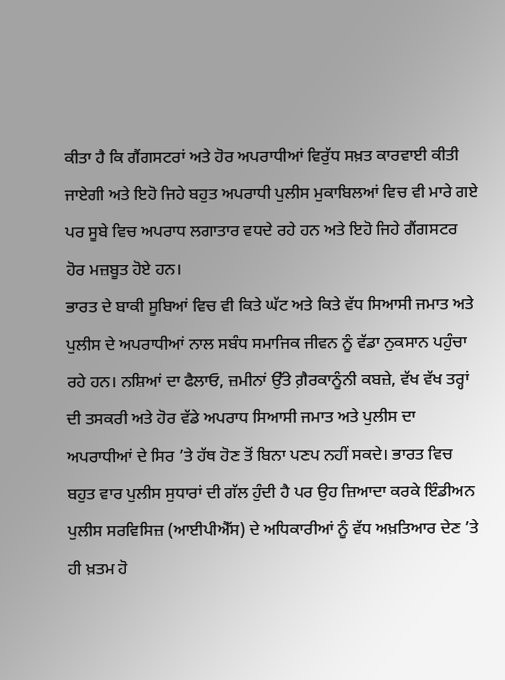ਕੀਤਾ ਹੈ ਕਿ ਗੈਂਗਸਟਰਾਂ ਅਤੇ ਹੋਰ ਅਪਰਾਧੀਆਂ ਵਿਰੁੱਧ ਸਖ਼ਤ ਕਾਰਵਾਈ ਕੀਤੀ ਜਾਏਗੀ ਅਤੇ ਇਹੋ ਜਿਹੇ ਬਹੁਤ ਅਪਰਾਧੀ ਪੁਲੀਸ ਮੁਕਾਬਿਲਆਂ ਵਿਚ ਵੀ ਮਾਰੇ ਗਏ ਪਰ ਸੂਬੇ ਵਿਚ ਅਪਰਾਧ ਲਗਾਤਾਰ ਵਧਦੇ ਰਹੇ ਹਨ ਅਤੇ ਇਹੋ ਜਿਹੇ ਗੈਂਗਸਟਰ ਹੋਰ ਮਜ਼ਬੂਤ ਹੋਏ ਹਨ।
ਭਾਰਤ ਦੇ ਬਾਕੀ ਸੂਬਿਆਂ ਵਿਚ ਵੀ ਕਿਤੇ ਘੱਟ ਅਤੇ ਕਿਤੇ ਵੱਧ ਸਿਆਸੀ ਜਮਾਤ ਅਤੇ ਪੁਲੀਸ ਦੇ ਅਪਰਾਧੀਆਂ ਨਾਲ ਸਬੰਧ ਸਮਾਜਿਕ ਜੀਵਨ ਨੂੰ ਵੱਡਾ ਨੁਕਸਾਨ ਪਹੁੰਚਾ ਰਹੇ ਹਨ। ਨਸ਼ਿਆਂ ਦਾ ਫੈਲਾਓ, ਜ਼ਮੀਨਾਂ ਉੱਤੇ ਗ਼ੈਰਕਾਨੂੰਨੀ ਕਬਜ਼ੇ, ਵੱਖ ਵੱਖ ਤਰ੍ਹਾਂ ਦੀ ਤਸਕਰੀ ਅਤੇ ਹੋਰ ਵੱਡੇ ਅਪਰਾਧ ਸਿਆਸੀ ਜਮਾਤ ਅਤੇ ਪੁਲੀਸ ਦਾ ਅਪਰਾਧੀਆਂ ਦੇ ਸਿਰ ’ਤੇ ਹੱਥ ਹੋਣ ਤੋਂ ਬਿਨਾ ਪਣਪ ਨਹੀਂ ਸਕਦੇ। ਭਾਰਤ ਵਿਚ ਬਹੁਤ ਵਾਰ ਪੁਲੀਸ ਸੁਧਾਰਾਂ ਦੀ ਗੱਲ ਹੁੰਦੀ ਹੈ ਪਰ ਉਹ ਜ਼ਿਆਦਾ ਕਰਕੇ ਇੰਡੀਅਨ ਪੁਲੀਸ ਸਰਵਿਸਿਜ਼ (ਆਈਪੀਐੱਸ) ਦੇ ਅਧਿਕਾਰੀਆਂ ਨੂੰ ਵੱਧ ਅਖ਼ਤਿਆਰ ਦੇਣ ’ਤੇ ਹੀ ਖ਼ਤਮ ਹੋ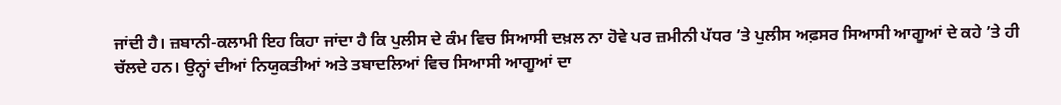ਜਾਂਦੀ ਹੈ। ਜ਼ਬਾਨੀ-ਕਲਾਮੀ ਇਹ ਕਿਹਾ ਜਾਂਦਾ ਹੈ ਕਿ ਪੁਲੀਸ ਦੇ ਕੰਮ ਵਿਚ ਸਿਆਸੀ ਦਖ਼ਲ ਨਾ ਹੋਵੇ ਪਰ ਜ਼ਮੀਨੀ ਪੱਧਰ ’ਤੇ ਪੁਲੀਸ ਅਫ਼ਸਰ ਸਿਆਸੀ ਆਗੂਆਂ ਦੇ ਕਹੇ ’ਤੇ ਹੀ ਚੱਲਦੇ ਹਨ। ਉਨ੍ਹਾਂ ਦੀਆਂ ਨਿਯੁਕਤੀਆਂ ਅਤੇ ਤਬਾਦਲਿਆਂ ਵਿਚ ਸਿਆਸੀ ਆਗੂਆਂ ਦਾ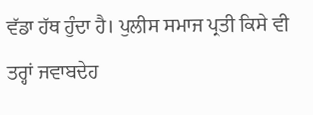ਵੱਡਾ ਹੱਥ ਹੁੰਦਾ ਹੈ। ਪੁਲੀਸ ਸਮਾਜ ਪ੍ਰਤੀ ਕਿਸੇ ਵੀ ਤਰ੍ਹਾਂ ਜਵਾਬਦੇਹ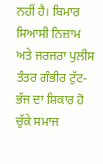ਨਹੀਂ ਹੈ। ਬਿਮਾਰ ਸਿਆਸੀ ਨਿਜ਼ਾਮ ਅਤੇ ਜਰਜਰਾ ਪੁਲੀਸ ਤੰਤਰ ਗੰਭੀਰ ਟੁੱਟ-ਭੱਜ ਦਾ ਸ਼ਿਕਾਰ ਹੋ ਚੁੱਕੇ ਸਮਾਜ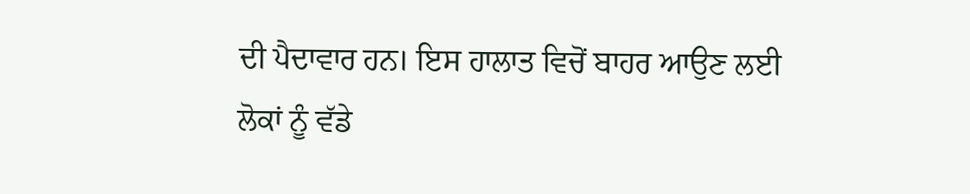ਦੀ ਪੈਦਾਵਾਰ ਹਨ। ਇਸ ਹਾਲਾਤ ਵਿਚੋਂ ਬਾਹਰ ਆਉਣ ਲਈ ਲੋਕਾਂ ਨੂੰ ਵੱਡੇ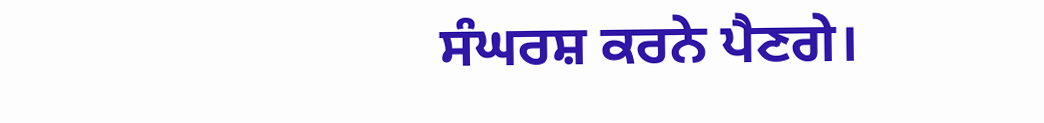ਸੰਘਰਸ਼ ਕਰਨੇ ਪੈਣਗੇ।